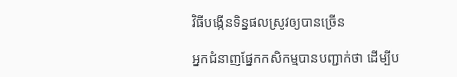វិធីបង្កើនទិន្នផលស្រូវឲ្យបានច្រើន

អ្នកជំនាញផ្នែកកសិកម្មបានបញ្ជាក់ថា ដើម្បីប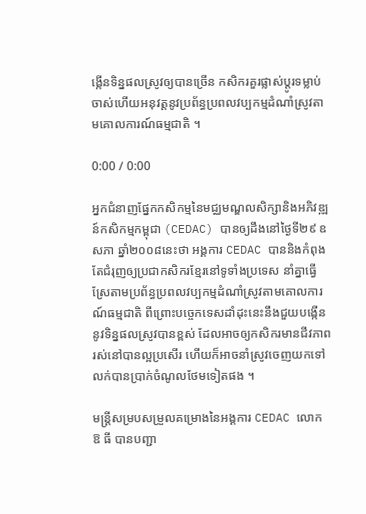ង្កើនទិន្នផលស្រូវឲ្យបានច្រើន កសិករគួរផ្លាស់ប្តូរទម្លាប់ចាស់ហើយអនុវត្តនូវប្រព័ន្ធប្រពលវប្បកម្មដំណាំស្រូវតាមគោលការណ៍ធម្មជាតិ ។

0:00 / 0:00

អ្នកជំនាញផ្នែកកសិកម្មនៃមជ្ឈមណ្ឌលសិក្សានិងអភិវឌ្ឍន៍កសិកម្មកម្ពុជា (CEDAC) បានឲ្យដឹងនៅថ្ងៃទី២៩ ឧសភា ឆ្នាំ២០០៨នេះថា អង្គការ CEDAC បាននិងកំពុងតែជំរុញឲ្យប្រជាកសិករខ្មែរនៅទូទាំងប្រទេស នាំគ្នាធ្វើស្រែតាមប្រព័ន្ធប្រពលវប្បកម្មដំណាំស្រូវតាមគោលការណ៍ធម្មជាតិ ពីព្រោះបច្ចេកទេសដាំដុះនេះនឹងជួយបង្កើននូវទិន្នផលស្រូវបានខ្ពស់ ដែលអាចឲ្យកសិករមានជីវភាពរស់នៅបានល្អប្រសើរ ហើយក៏អាចនាំស្រូវចេញយកទៅលក់បានប្រាក់ចំណូលថែមទៀតផង ។

មន្ត្រីសម្របសម្រួលគម្រោងនៃអង្គការ CEDAC លោក ឱ ធី បានបញ្ជា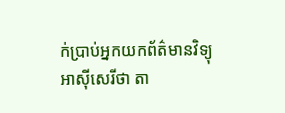ក់ប្រាប់អ្នកយកព័ត៌មានវិទ្យុអាស៊ីសេរីថា តា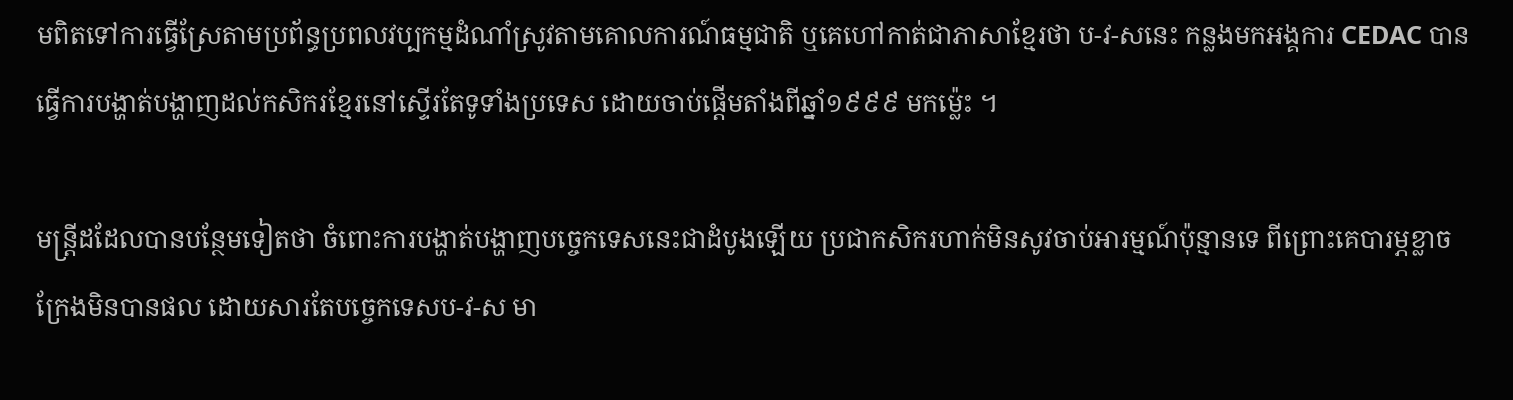មពិតទៅការធ្វើស្រែតាមប្រព័ន្ធប្រពលវប្បកម្មដំណាំស្រូវតាមគោលការណ៍ធម្មជាតិ ឬគេហៅកាត់ជាភាសាខ្មែរថា ប-វ-សនេះ កន្លងមកអង្គការ CEDAC បានធ្វើការបង្ហាត់បង្ហាញដល់កសិករខ្មែរនៅស្ទើរតែទូទាំងប្រទេស ដោយចាប់ផ្ដើមតាំងពីឆ្នាំ១៩៩៩ មកម៉្លេះ ។

មន្រ្តីដដែលបានបន្ថែមទៀតថា ចំពោះការបង្ហាត់បង្ហាញបច្ចេកទេសនេះជាដំបូងឡើយ ប្រជាកសិករហាក់មិនសូវចាប់អារម្មណ៍ប៉ុន្មានទេ ពីព្រោះគេបារម្ភខ្លាចក្រែងមិនបានផល ដោយសារតែបច្ចេកទេសប-វ-ស មា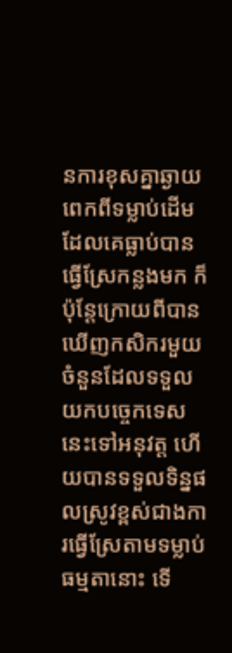នការខុសគ្នាឆ្ងាយពេកពីទម្លាប់ដើមដែលគេធ្លាប់បានធ្វើស្រែកន្លងមក ក៏ប៉ុន្តែក្រោយពីបានឃើញកសិករមួយចំនួនដែលទទួលយកបច្ចេកទេសនេះទៅអនុវត្ត ហើយបានទទួលទិន្នផលស្រូវខ្ពស់ជាងការធ្វើស្រែតាមទម្លាប់ធម្មតានោះ ទើ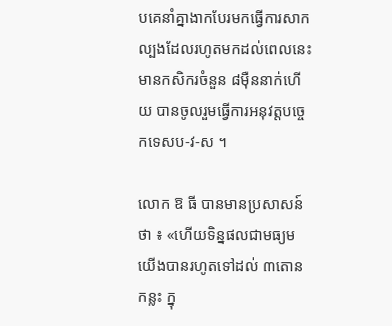បគេនាំគ្នាងាកបែរមកធ្វើការសាកល្បងដែលរហូតមកដល់ពេលនេះមានកសិករចំនួន ៨ម៉ឺននាក់ហើយ បានចូលរួមធ្វើការអនុវត្ដបច្ចេកទេសប-វ-ស ។

លោក ឱ ធី បានមានប្រសាសន៍ថា ៖ «ហើយទិន្នផលជាមធ្យមយើងបានរហូតទៅដល់ ៣តោនកន្លះ ក្នុ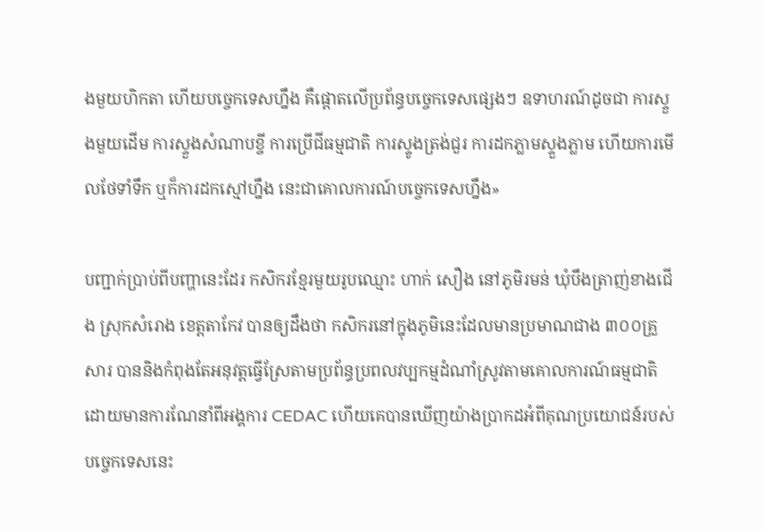ងមួយហិកតា ហើយបច្ចេកទេសហ្នឹង គឺផ្ដោតលើប្រព័ន្ធបច្ចេកទេសផ្សេងៗ ឧទាហរណ៍ដូចជា ការស្ទួងមួយដើម ការស្ទួងសំណាបខ្ចី ការប្រើជីធម្មជាតិ ការស្ទូងត្រង់ជួរ ការដកភ្លាមស្ទួងភ្លាម ហើយការមើលថែទាំទឹក ឬក៏ការដកស្មៅហ្នឹង នេះជាគោលការណ៍បច្ចេកទេសហ្នឹង»

បញ្ជាក់ប្រាប់ពីបញ្ហានេះដែរ កសិករខ្មែរមួយរូបឈ្មោះ ហាក់ សឿង នៅភូមិរមន់ ឃុំបឹងត្រាញ់ខាងជើង ស្រុកសំរោង ខេត្តតាកែវ បានឲ្យដឹងថា កសិករនៅក្នុងភូមិនេះដែលមានប្រមាណជាង ៣០០គ្រួសារ បាននិងកំពុងតែអនុវត្តធ្វើស្រែតាមប្រព័ន្ធប្រពលវប្បកម្មដំណាំស្រូវតាមគោលការណ៍ធម្មជាតិ ដោយមានការណែនាំពីអង្គការ CEDAC ហើយគេបានឃើញយ៉ាងប្រាកដអំពីគុណប្រយោជន៍របស់បច្ចេកទេសនេះ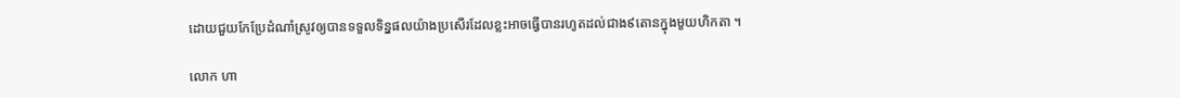ដោយជួយកែប្រែដំណាំស្រូវឲ្យបានទទួលទិន្នផលយ៉ាងប្រសើរដែលខ្លះអាចធ្វើបានរហូតដល់ជាង៩តោនក្នុងមួយហិកតា ។

លោក ហា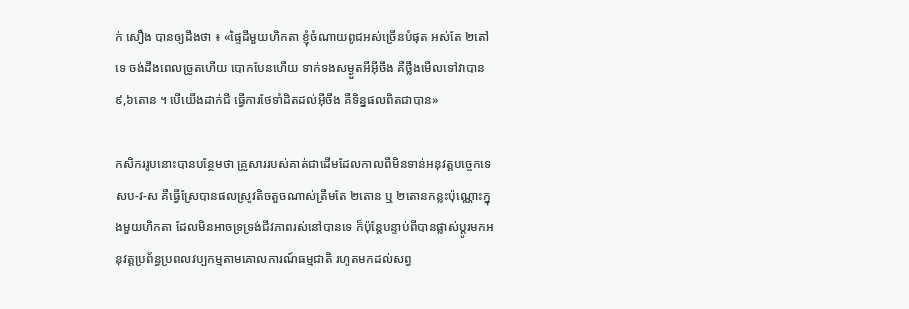ក់ សឿង បានឲ្យដឹងថា ៖ «ផ្ទៃដីមួយហិកតា ខ្ញុំចំណាយពូជអស់ច្រើនបំផុត អស់តែ ២តៅទេ ចង់ដឹងពេលច្រូតហើយ បោកបែនហើយ ទាក់ទងសម្ងួតអីអ៊ីចឹង គឺថ្លឹងមើលទៅវាបាន ៩,៦តោន ។ បើយើងដាក់ជី ធ្វើការថែទាំដិតដល់អ៊ីចឹង គឺទិន្នផលពិតជាបាន»

កសិកររូបនោះបានបន្ថែមថា គ្រួសាររបស់គាត់ជាដើមដែលកាលពីមិនទាន់អនុវត្តបច្ចេកទេសប-វ-ស គឺធ្វើស្រែបានផលស្រូវតិចតួចណាស់ត្រឹមតែ ២តោន ឬ ២តោនកន្លះប៉ុណ្ណោះក្នុងមួយហិកតា ដែលមិនអាចទ្រទ្រង់ជីវភាពរស់នៅបានទេ ក៏ប៉ុន្តែបន្ទាប់ពីបានផ្លាស់ប្តូរមកអនុវត្តប្រព័ន្ធប្រពលវប្បកម្មតាមគោលការណ៍ធម្មជាតិ រហូតមកដល់សព្វ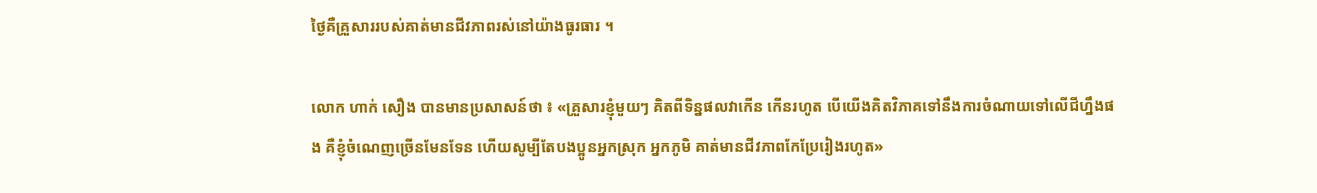ថ្ងៃគឺគ្រួសាររបស់គាត់មានជីវភាពរស់នៅយ៉ាងធូរធារ ។

លោក ហាក់ សឿង បានមានប្រសាសន៍ថា ៖ «គ្រួសារខ្ញុំមួយៗ គិតពីទិន្នផលវាកើន កើនរហូត បើយើងគិតវិភាគទៅនឹងការចំណាយទៅលើជីហ្នឹងផង គឺខ្ញុំចំណេញច្រើនមែនទែន ហើយសូម្បីតែបងប្អូនអ្នកស្រុក អ្នកភូមិ គាត់មានជីវភាពកែប្រែរៀងរហូត»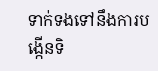ទាក់ទងទៅនឹងការបង្កើនទិ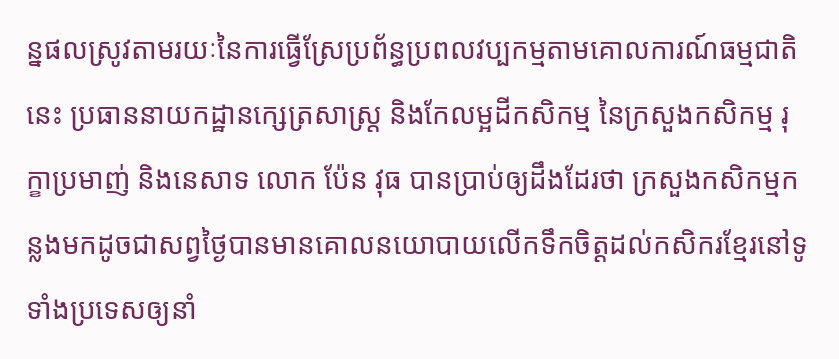ន្នផលស្រូវតាមរយៈនៃការធ្វើស្រែប្រព័ន្ធប្រពលវប្បកម្មតាមគោលការណ៍ធម្មជាតិនេះ ប្រធាននាយកដ្ឋានក្សេត្រសាស្ដ្រ និងកែលម្អដីកសិកម្ម នៃក្រសួងកសិកម្ម រុក្ខាប្រមាញ់ និងនេសាទ លោក ប៉ែន វុធ បានប្រាប់ឲ្យដឹងដែរថា ក្រសួងកសិកម្មកន្លងមកដូចជាសព្វថ្ងៃបានមានគោលនយោបាយលើកទឹកចិត្ដដល់កសិករខ្មែរនៅទូទាំងប្រទេសឲ្យនាំ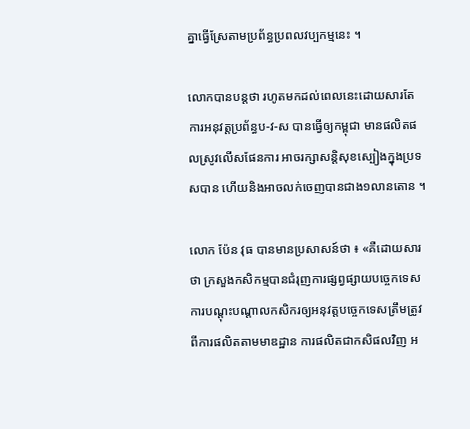គ្នាធ្វើស្រែតាមប្រព័ន្ធប្រពលវប្បកម្មនេះ ។

លោកបានបន្តថា រហូតមកដល់ពេលនេះដោយសារតែការអនុវត្តប្រព័ន្ធប-វ-ស បានធ្វើឲ្យកម្ពុជា មានផលិតផលស្រូវលើសផែនការ អាចរក្សាសន្តិសុខស្បៀងក្នុងប្រទសបាន ហើយនិងអាចលក់ចេញបានជាង១លានតោន ។

លោក ប៉ែន វុធ បានមានប្រសាសន៍ថា ៖ «គឺដោយសារថា ក្រសួងកសិកម្មបានជំរុញការផ្សព្វផ្សាយបចេ្ចកទេស ការបណ្ដុះបណ្ដាលកសិករឲ្យអនុវត្តបច្ចេកទេសត្រឹមត្រូវពីការផលិតតាមមាឌដ្ឋាន ការផលិតជាកសិផលវិញ អ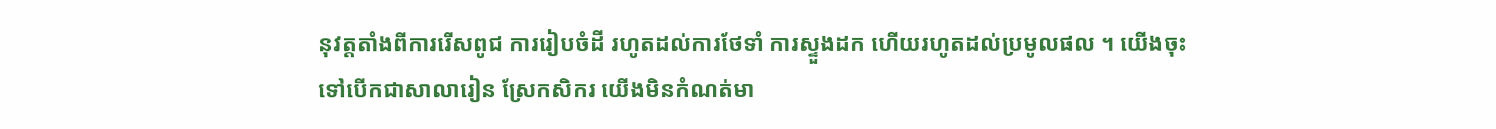នុវត្តតាំងពីការរើសពូជ ការរៀបចំដី រហូតដល់ការថែទាំ ការស្ទួងដក ហើយរហូតដល់ប្រមូលផល ។ យើងចុះទៅបើកជាសាលារៀន ស្រែកសិករ យើងមិនកំណត់មា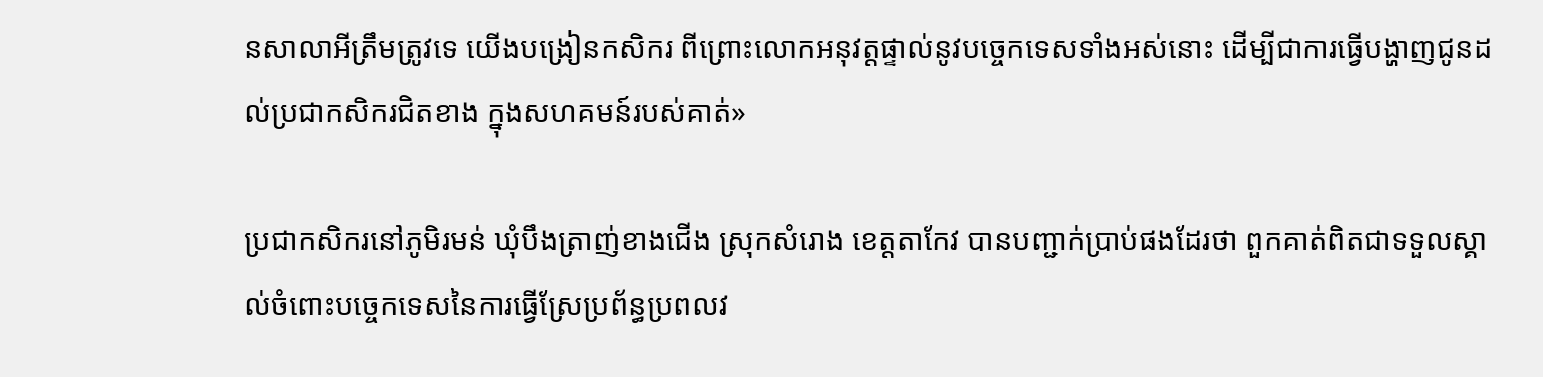នសាលាអីត្រឹមត្រូវទេ យើងបង្រៀនកសិករ ពីព្រោះលោកអនុវត្តផ្ទាល់នូវបច្ចេកទេសទាំងអស់នោះ ដើម្បីជាការធ្វើបង្ហាញជូនដល់ប្រជាកសិករជិតខាង ក្នុងសហគមន៍របស់គាត់»

ប្រជាកសិករនៅភូមិរមន់ ឃុំបឹងត្រាញ់ខាងជើង ស្រុកសំរោង ខេត្តតាកែវ បានបញ្ជាក់ប្រាប់ផងដែរថា ពួកគាត់ពិតជាទទួលស្គាល់ចំពោះបច្ចេកទេសនៃការធ្វើស្រែប្រព័ន្ធប្រពលវ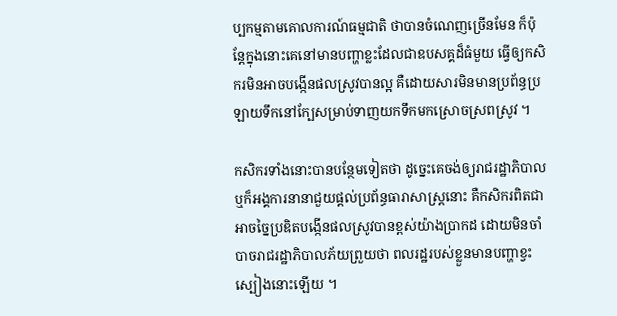ប្បកម្មតាមគោលការណ៍ធម្មជាតិ ថាបានចំណេញច្រើនមែន ក៏ប៉ុន្តែក្នុងនោះគេនៅមានបញ្ហាខ្លះដែលជាឧបសគ្គដ៏ធំមួយ ធ្វើឲ្យកសិករមិនអាចបង្កើនផលស្រូវបានល្អ គឺដោយសារមិនមានប្រព័ន្ធប្រឡាយទឹកនៅក្បែសម្រាប់ទាញយកទឹកមកស្រោចស្រពស្រូវ ។

កសិករទាំងនោះបានបន្ថែមទៀតថា ដូច្នេះគេចង់ឲ្យរាជរដ្ឋាភិបាល ឬក៏អង្គការនានាជួយផ្ដល់ប្រព័ន្ធធារាសាស្រ្តនោះ គឺកសិករពិតជាអាចច្នៃប្រឌិតបង្កើនផលស្រូវបានខ្ពស់យ៉ាងប្រាកដ ដោយមិនចាំបាចរាជរដ្ឋាភិបាលភ័យព្រួយថា ពលរដ្ឋរបស់ខ្លួនមានបញ្ហាខ្វះស្បៀងនោះឡើយ ។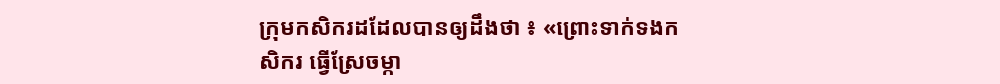ក្រុមកសិករដដែលបានឲ្យដឹងថា ៖ «ព្រោះទាក់ទងកសិករ ធ្វើស្រែចម្កា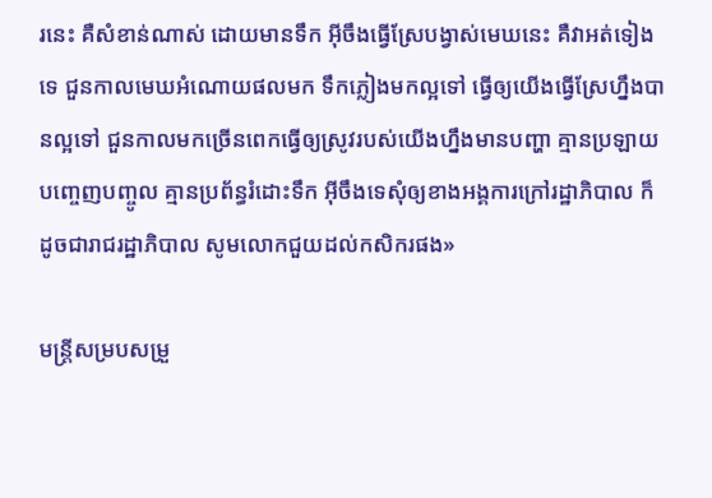រនេះ គឺសំខាន់ណាស់ ដោយមានទឹក អ៊ីចឹងធ្វើស្រែបង្វាស់មេឃនេះ គឺវាអត់ទៀងទេ ជួនកាលមេឃអំណោយផលមក ទឹកភ្លៀងមកល្អទៅ ធ្វើឲ្យយើងធ្វើស្រែហ្នឹងបានល្អទៅ ជួនកាលមកច្រើនពេកធ្វើឲ្យស្រូវរបស់យើងហ្នឹងមានបញ្ហា គ្មានប្រឡាយបញ្ចេញបញ្ចូល គ្មានប្រព័ន្ធរំដោះទឹក អ៊ីចឹងទេសុំឲ្យខាងអង្គការក្រៅរដ្ឋាភិបាល ក៏ដូចជារាជរដ្ឋាភិបាល សូមលោកជួយដល់កសិករផង»

មន្ត្រីសម្របសម្រួ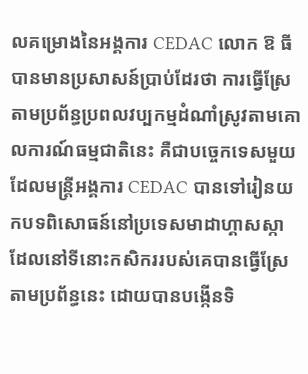លគម្រោងនៃអង្គការ CEDAC លោក ឱ ធី បានមានប្រសាសន៍ប្រាប់ដែរថា ការធ្វើស្រែតាមប្រព័ន្ធប្រពលវប្បកម្មដំណាំស្រូវតាមគោលការណ៍ធម្មជាតិនេះ គឺជាបច្ចេកទេសមួយដែលមន្រ្តីអង្គការ CEDAC បានទៅរៀនយកបទពិសោធន៍នៅប្រទេសមាដាហ្គាសស្កា ដែលនៅទីនោះកសិកររបស់គេបានធ្វើស្រែតាមប្រព័ន្ធនេះ ដោយបានបង្កើនទិ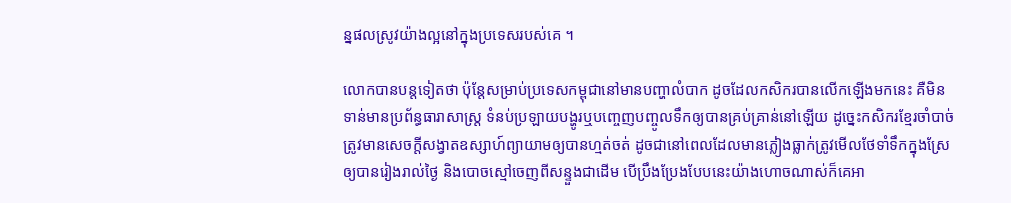ន្នផលស្រូវយ៉ាងល្អនៅក្នុងប្រទេសរបស់គេ ។

លោកបានបន្តទៀតថា ប៉ុន្តែសម្រាប់ប្រទេសកម្ពុជានៅមានបញ្ហាលំបាក ដូចដែលកសិករបានលើកឡើងមកនេះ គឺមិនទាន់មានប្រព័ន្ធធារាសាស្រ្ត ទំនប់ប្រឡាយបង្ហូរឬបញ្ចេញបញ្ចូលទឹកឲ្យបានគ្រប់គ្រាន់នៅឡើយ ដូច្នេះកសិករខ្មែរចាំបាច់ត្រូវមានសេចក្តីសង្វាតឧស្សាហ៍ព្យាយាមឲ្យបានហ្មត់ចត់ ដូចជានៅពេលដែលមានភ្លៀងធ្លាក់ត្រូវមើលថែទាំទឹកក្នុងស្រែឲ្យបានរៀងរាល់ថ្ងៃ និងបោចស្មៅចេញពីសន្ទួងជាដើម បើប្រឹងប្រែងបែបនេះយ៉ាងហោចណាស់ក៏គេអា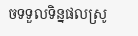ចទទួលទិន្នផលស្រូ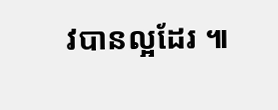វបានល្អដែរ ៕